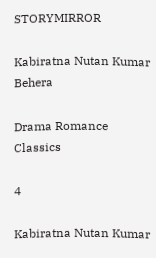STORYMIRROR

Kabiratna Nutan Kumar Behera

Drama Romance Classics

4

Kabiratna Nutan Kumar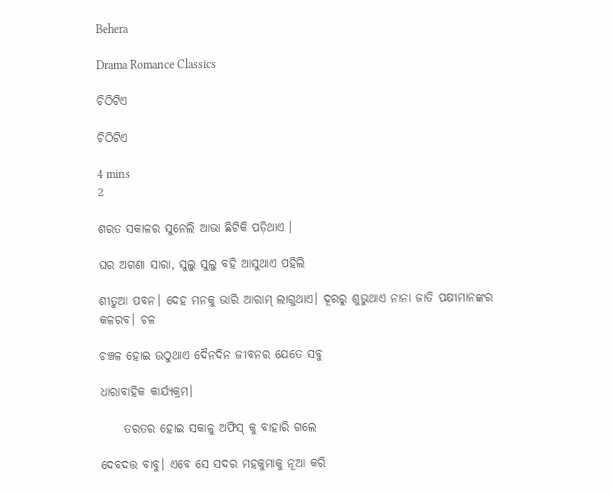Behera

Drama Romance Classics

ଚିଠିଟିଏ

ଚିଠିଟିଏ

4 mins
2

ଶରତ ସକାଳର ସୁନେଲି ଆଭା ଛିଟିକି ପଡ଼ିଥାଏ ।

ଘର ଅଗଣା ସାରା, ସୁଲୁ ସୁଲୁ ବହି ଆସୁଥାଏ ପହିଲି

ଶୀତୁଆ ପବନ। ଦେହ ମନକୁ ଭାରି ଆରାମ୍ ଲାଗୁଥାଏ। ଦୂରରୁ ଶୁଭୁଥାଏ ନାନା ଜାତି ପକ୍ଷୀମାନଙ୍କର କଳରବ। ଚଳ

ଚଞ୍ଚଳ ହୋଇ ଉଠୁଥାଏ ଦୈନଦିନ ଜୀବନର ଯେତେ ସବୁ

ଧାରାବାହିକ କାର୍ଯ୍ୟକ୍ରମ।

     ତରତର ହୋଇ ସକାଳୁ ଅଫିସ୍ କୁ ବାହାରି ଗଲେ

ଦେବଦତ୍ତ ବାବୁ। ଏବେ ସେ ସଦର ମହକୁମାକୁ ନୂଆ କରି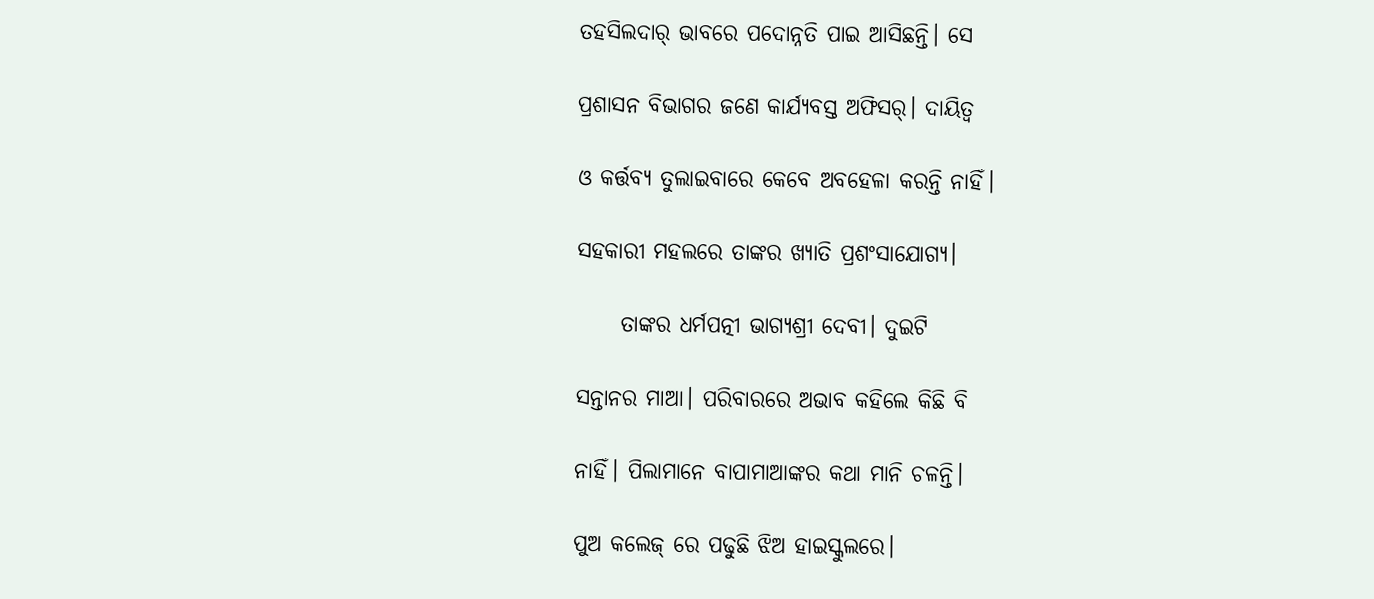ତହସିଲଦାର୍ ଭାବରେ ପଦୋନ୍ନତି ପାଇ ଆସିଛନ୍ତି। ସେ

ପ୍ରଶାସନ ବିଭାଗର ଜଣେ କାର୍ଯ୍ୟବସ୍ତ ଅଫିସର୍। ଦାୟିତ୍ଵ

ଓ କର୍ତ୍ତବ୍ୟ ତୁଲାଇବାରେ କେବେ ଅବହେଳା କରନ୍ତି ନାହିଁ।

ସହକାରୀ ମହଲରେ ତାଙ୍କର ଖ୍ୟାତି ପ୍ରଶଂସାଯୋଗ୍ୟ।

     ତାଙ୍କର ଧର୍ମପତ୍ନୀ ଭାଗ୍ୟଶ୍ରୀ ଦେବୀ। ଦୁଇଟି

ସନ୍ତାନର ମାଆ। ପରିବାରରେ ଅଭାବ କହିଲେ କିଛି ବି

ନାହିଁ। ପିଲାମାନେ ବାପାମାଆଙ୍କର କଥା ମାନି ଚଳନ୍ତି।

ପୁଅ କଲେଜ୍ ରେ ପଢୁଛି ଝିଅ ହାଇସ୍କୁଲରେ।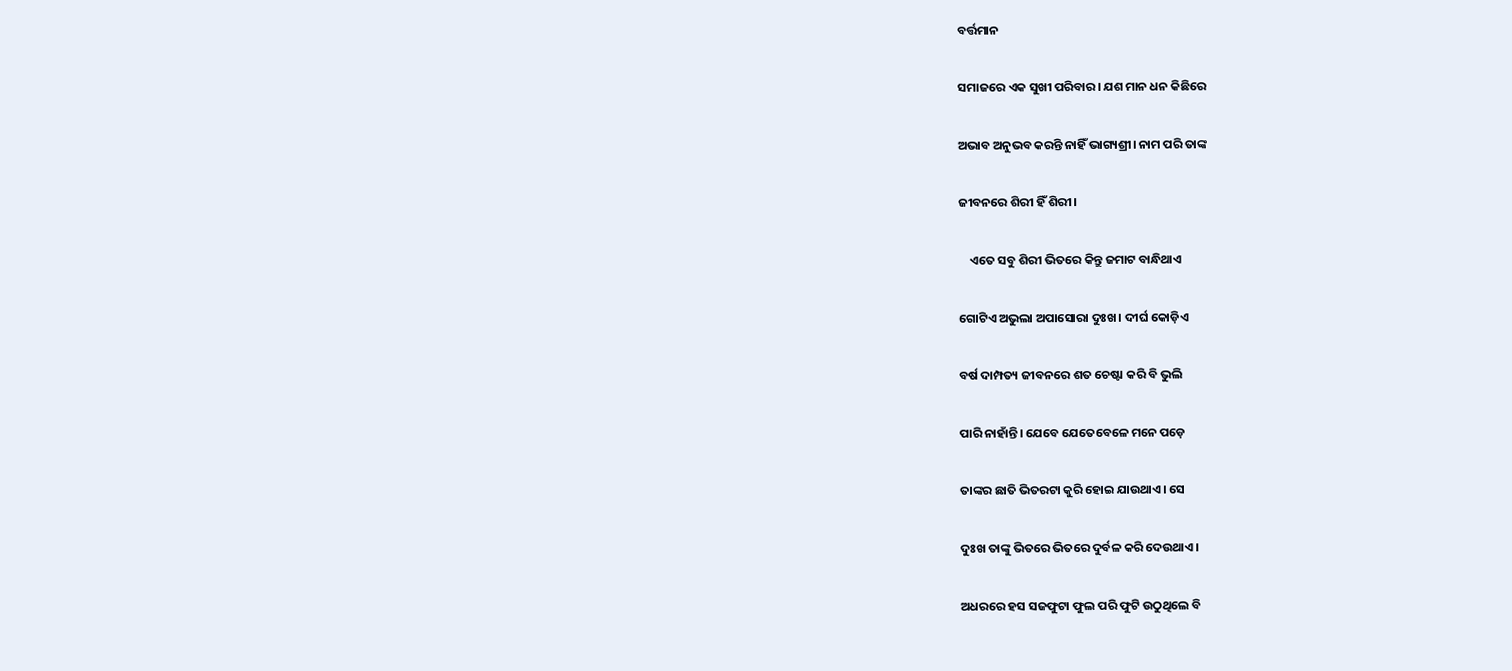ବର୍ତ୍ତମାନ

ସମାଜରେ ଏକ ସୁଖୀ ପରିବାର। ଯଶ ମାନ ଧନ କିଛିରେ

ଅଭାବ ଅନୁଭବ କରନ୍ତି ନାହିଁ ଭାଗ୍ୟଶ୍ରୀ। ନାମ ପରି ତାଙ୍କ

ଜୀବନରେ ଶିରୀ ହିଁ ଶିରୀ।

    ଏତେ ସବୁ ଶିରୀ ଭିତରେ କିନ୍ତୁ ଜମାଟ ବାନ୍ଧିଥାଏ

ଗୋଟିଏ ଅଭୁଲା ଅପାସୋରା ଦୁଃଖ। ଦୀର୍ଘ କୋଡ଼ିଏ

ବର୍ଷ ଦାମ୍ପତ୍ୟ ଜୀବନରେ ଶତ ଚେଷ୍ଟା କରି ବି ଭୁଲି

ପାରି ନାହାଁନ୍ତି। ଯେବେ ଯେତେବେଳେ ମନେ ପଡ଼େ

ତାଙ୍କର ଛାତି ଭିତରଟା କୁରି ହୋଇ ଯାଉଥାଏ। ସେ

ଦୁଃଖ ତାଙ୍କୁ ଭିତରେ ଭିତରେ ଦୁର୍ବଳ କରି ଦେଉଥାଏ।

ଅଧରରେ ହସ ସଜଫୁଟା ଫୁଲ ପରି ଫୁଟି ଉଠୁଥିଲେ ବି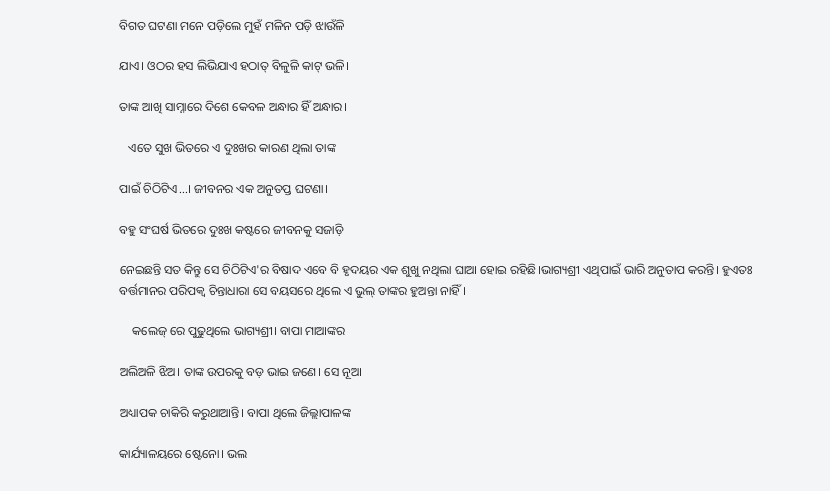ବିଗତ ଘଟଣା ମନେ ପଡ଼ିଲେ ମୁହଁ ମଳିନ ପଡ଼ି ଝାଉଁଳି

ଯାଏ। ଓଠର ହସ ଲିଭିଯାଏ ହଠାତ୍ ବିଳୁଳି କାଟ୍ ଭଳି।

ତାଙ୍କ ଆଖି ସାମ୍ନାରେ ଦିଶେ କେବଳ ଅନ୍ଧାର ହିଁ ଅନ୍ଧାର।

   ଏତେ ସୁଖ ଭିତରେ ଏ ଦୁଃଖର କାରଣ ଥିଲା ତାଙ୍କ

ପାଇଁ ଚିଠିଟିଏ...। ଜୀବନର ଏକ ଅନୁତପ୍ତ ଘଟଣା।

ବହୁ ସଂଘର୍ଷ ଭିତରେ ଦୁଃଖ କଷ୍ଟରେ ଜୀବନକୁ ସଜାଡ଼ି

ନେଇଛନ୍ତି ସତ କିନ୍ତୁ ସେ ଚିଠିଟିଏ'ର ବିଷାଦ ଏବେ ବି ହୃଦୟର ଏକ ଶୁଖୁ ନଥିଲା ଘାଆ ହୋଇ ରହିଛି।ଭାଗ୍ୟଶ୍ରୀ ଏଥିପାଇଁ ଭାରି ଅନୁତାପ କରନ୍ତି। ହୁଏତଃ ବର୍ତ୍ତମାନର ପରିପକ୍ଵ ଚିନ୍ତାଧାରା ସେ ବୟସରେ ଥିଲେ ଏ ଭୁଲ୍ ତାଙ୍କର ହୁଅନ୍ତା ନାହିଁ।

    କଲେଜ୍ ରେ ପୁଢୁଥିଲେ ଭାଗ୍ୟଶ୍ରୀ। ବାପା ମାଆଙ୍କର

ଅଲିଅଳି ଝିଅ। ତାଙ୍କ ଉପରକୁ ବଡ଼ ଭାଇ ଜଣେ। ସେ ନୂଆ

ଅଧ୍ୟାପକ ଚାକିରି କରୁଥାଆନ୍ତି। ବାପା ଥିଲେ ଜିଲ୍ଲାପାଳଙ୍କ

କାର୍ଯ୍ୟାଳୟରେ ଷ୍ଟେନୋ। ଭଲ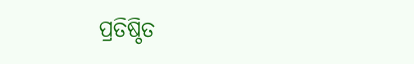ପ୍ରତିଷ୍ଠିତ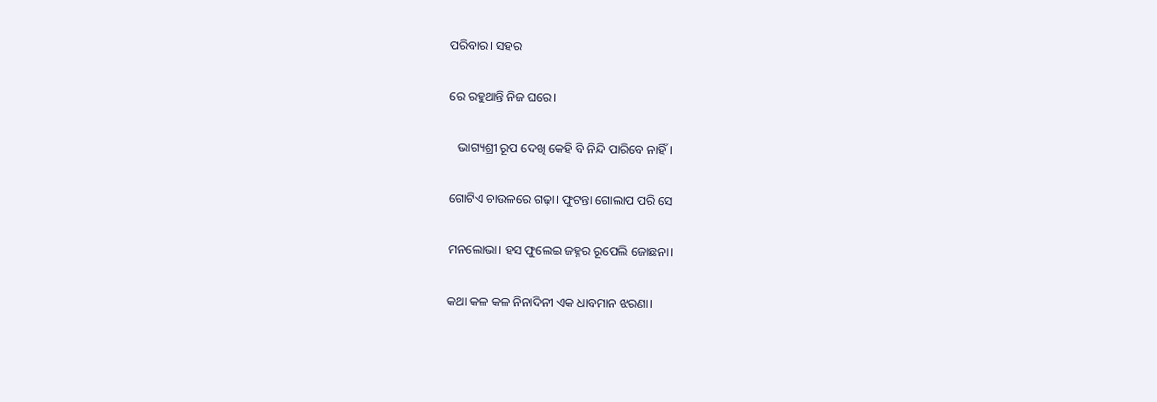ପରିବାର। ସହର

ରେ ରହୁଥାନ୍ତି ନିଜ ଘରେ।

   ଭାଗ୍ୟଶ୍ରୀ ରୂପ ଦେଖି କେହି ବି ନିନ୍ଦି ପାରିବେ ନାହିଁ।

ଗୋଟିଏ ଚାଉଳରେ ଗଢ଼ା। ଫୁଟନ୍ତା ଗୋଲାପ ପରି ସେ

ମନଲୋଭା। ହସ ଫୁଲେଇ ଜହ୍ନର ରୂପେଲି ଜୋଛନା।

କଥା କଳ କଳ ନିନାଦିନୀ ଏକ ଧାବମାନ ଝରଣା।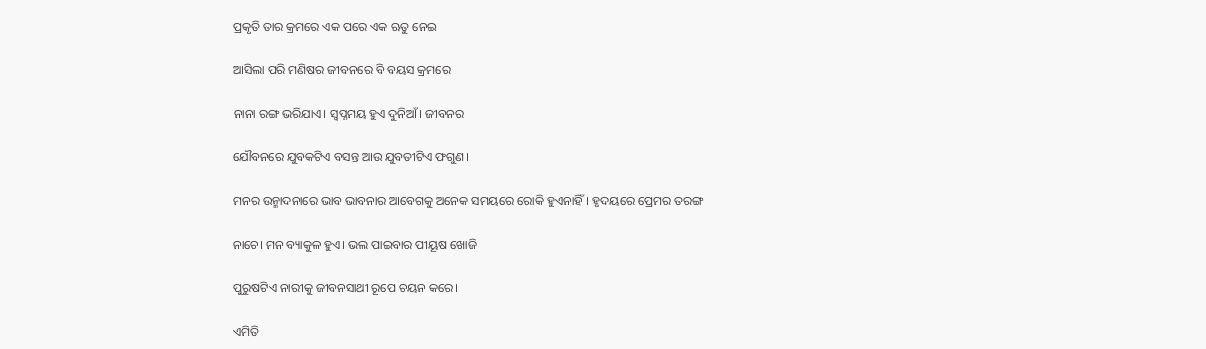ପ୍ରକୃତି ତାର କ୍ରମରେ ଏକ ପରେ ଏକ ଋତୁ ନେଇ

ଆସିଲା ପରି ମଣିଷର ଜୀବନରେ ବି ବୟସ କ୍ରମରେ

ନାନା ରଙ୍ଗ ଭରିଯାଏ। ସ୍ବପ୍ନମୟ ହୁଏ ଦୁନିଆଁ। ଜୀବନର

ଯୌବନରେ ଯୁବକଟିଏ ବସନ୍ତ ଆଉ ଯୁବତୀଟିଏ ଫଗୁଣ।

ମନର ଉନ୍ମାଦନାରେ ଭାବ ଭାବନାର ଆବେଗକୁ ଅନେକ ସମୟରେ ରୋକି ହୁଏନାହିଁ। ହୃଦୟରେ ପ୍ରେମର ତରଙ୍ଗ

ନାଚେ। ମନ ବ୍ୟାକୁଳ ହୁଏ। ଭଲ ପାଇବାର ପୀୟୂଷ ଖୋଜି

ପୁରୁଷଟିଏ ନାରୀକୁ ଜୀବନସାଥୀ ରୂପେ ଚୟନ କରେ।

ଏମିତି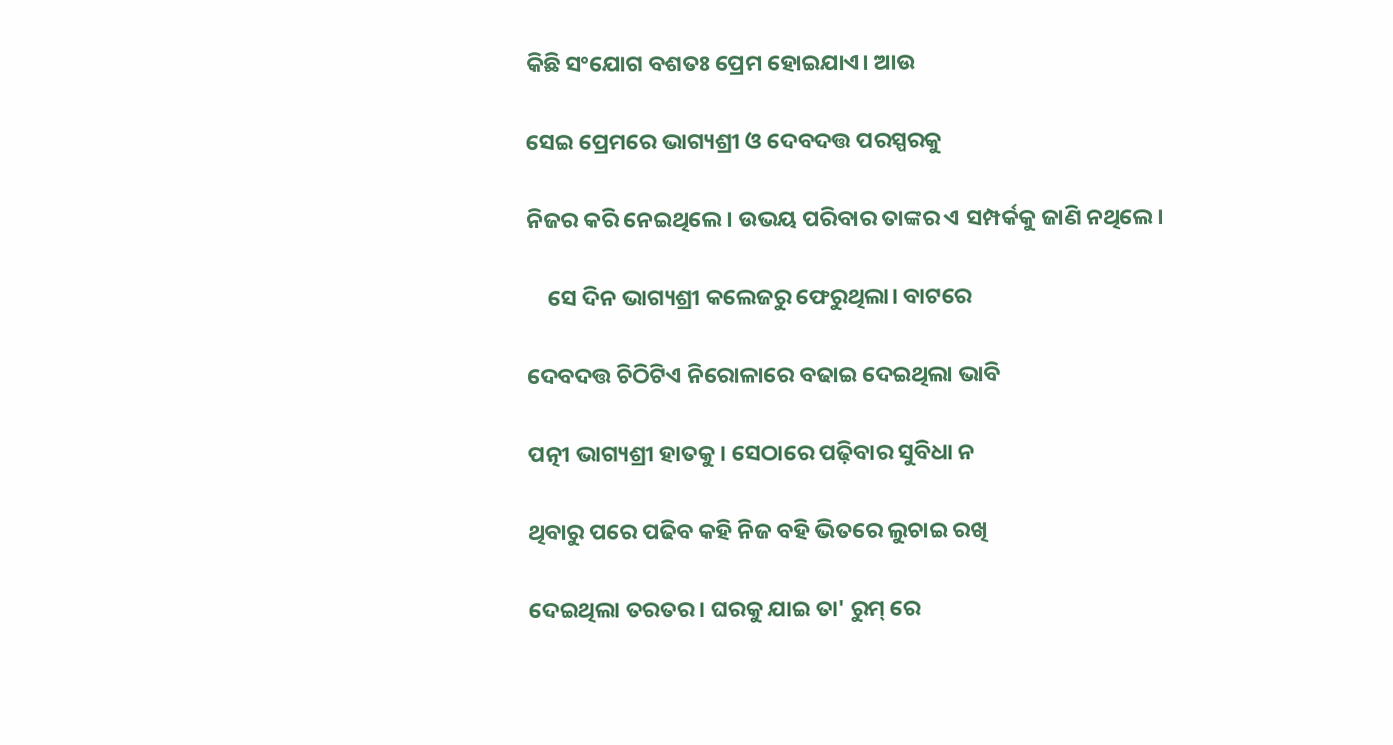କିଛି ସଂଯୋଗ ବଶତଃ ପ୍ରେମ ହୋଇଯାଏ। ଆଉ

ସେଇ ପ୍ରେମରେ ଭାଗ୍ୟଶ୍ରୀ ଓ ଦେବଦତ୍ତ ପରସ୍ପରକୁ

ନିଜର କରି ନେଇଥିଲେ। ଉଭୟ ପରିବାର ତାଙ୍କର ଏ ସମ୍ପର୍କକୁ ଜାଣି ନଥିଲେ।

    ସେ ଦିନ ଭାଗ୍ୟଶ୍ରୀ କଲେଜରୁ ଫେରୁଥିଲା। ବାଟରେ

ଦେବଦତ୍ତ ଚିଠିଟିଏ ନିରୋଳାରେ ବଢାଇ ଦେଇଥିଲା ଭାବି

ପତ୍ନୀ ଭାଗ୍ୟଶ୍ରୀ ହାତକୁ। ସେଠାରେ ପଢ଼ିବାର ସୁବିଧା ନ

ଥିବାରୁ ପରେ ପଢିବ କହି ନିଜ ବହି ଭିତରେ ଲୁଚାଇ ରଖି

ଦେଇଥିଲା ତରତର। ଘରକୁ ଯାଇ ତା' ରୁମ୍ ରେ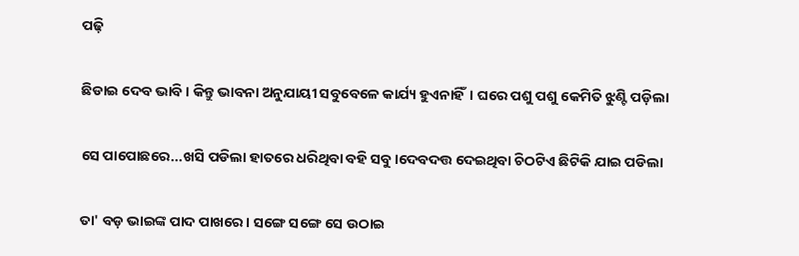ପଢ଼ି

ଛିଡାଇ ଦେବ ଭାବି। କିନ୍ତୁ ଭାବନା ଅନୁଯାୟୀ ସବୁବେଳେ କାର୍ଯ୍ୟ ହୁଏନାହିଁ। ଘରେ ପଶୁ ପଶୁ କେମିତି ଝୁଣ୍ଟି ପଡ଼ିଲା

ସେ ପାପୋଛରେ...ଖସି ପଡିଲା ହାତରେ ଧରିଥିବା ବହି ସବୁ।ଦେବଦତ୍ତ ଦେଇଥିବା ଚିଠଟିଏ ଛିଟିକି ଯାଇ ପଡିଲା

ତା' ବଡ଼ ଭାଇଙ୍କ ପାଦ ପାଖରେ। ସଙ୍ଗେ ସଙ୍ଗେ ସେ ଉଠାଇ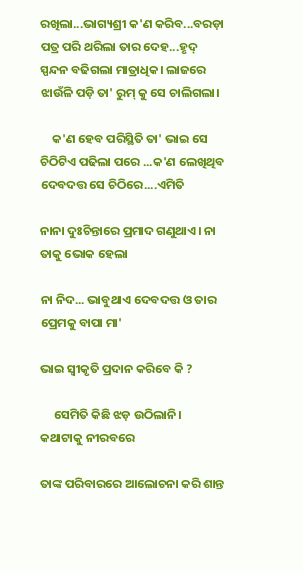ରଖିଲା...ଭାଗ୍ୟଶ୍ରୀ କ'ଣ କରିବ...ବରଡ଼ା ପତ୍ର ପରି ଥରିଲା ତାର ଦେହ...ହୃଦ୍ ସ୍ପନ୍ଦନ ବଢିଗଲା ମାତ୍ରାଧିକ। ଲାଜରେ ଝାଉଁଳି ପଡ଼ି ତା' ରୁମ୍ କୁ ସେ ଚାଲିଗଲା।

    କ'ଣ ହେବ ପରିସ୍ଥିତି ତା' ଭାଇ ସେ ଚିଠିଟିଏ ପଢିଲା ପରେ ...କ'ଣ ଲେଖିଥିବ ଦେବଦତ୍ତ ସେ ଚିଠିରେ....ଏମିତି

ନାନା ଦୁଃଚିନ୍ତାରେ ପ୍ରମାଦ ଗଣୁଥାଏ। ନା ତାକୁ ଭୋକ ହେଲା

ନା ନିଦ... ଭାବୁଥାଏ ଦେବଦତ୍ତ ଓ ତାର ପ୍ରେମକୁ ବାପା ମା'

ଭାଇ ସ୍ଵୀକୃତି ପ୍ରଦାନ କରିବେ କି ?

     ସେମିତି କିଛି ଝଡ଼ ଉଠିଲାନି। କଥାଟାକୁ ନୀରବରେ

ତାଙ୍କ ପରିବାରରେ ଆଲୋଚନା କରି ଶାନ୍ତ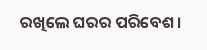ରଖିଲେ ଘରର ପରିବେଶ।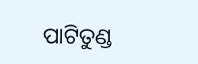ପାଟିତୁଣ୍ଡ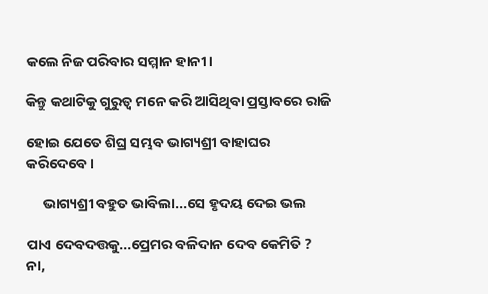କଲେ ନିଜ ପରିବାର ସମ୍ମାନ ହାନୀ।

କିନ୍ତୁ କଥାଟିକୁ ଗୁରୁତ୍ୱ ମନେ କରି ଆସିଥିବା ପ୍ରସ୍ତାବରେ ରାଜି

ହୋଇ ଯେତେ ଶିଘ୍ର ସମ୍ଭବ ଭାଗ୍ୟଶ୍ରୀ ବାହାଘର କରିଦେବେ।

     ଭାଗ୍ୟଶ୍ରୀ ବହୁତ ଭାବିଲା...ସେ ହୃଦୟ ଦେଇ ଭଲ

ପାଏ ଦେବଦତ୍ତକୁ...ପ୍ରେମର ବଳିଦାନ ଦେବ କେମିତି ? ନା,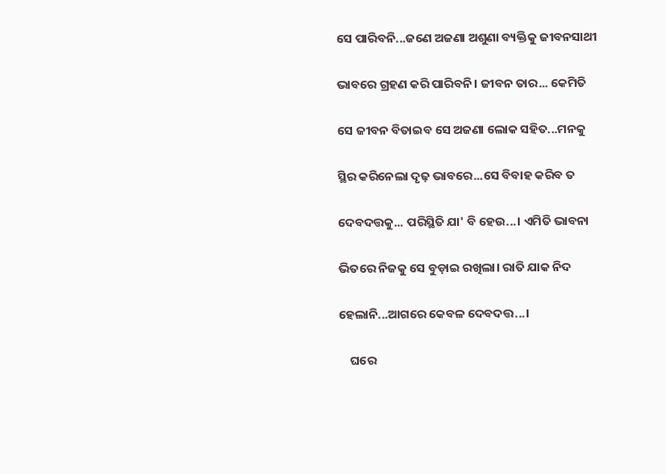ସେ ପାରିବନି...ଜଣେ ଅଜଣା ଅଶୁଣା ବ୍ୟକ୍ତିକୁ ଜୀବନସାଥୀ

ଭାବରେ ଗ୍ରହଣ କରି ପାରିବନି। ଜୀବନ ତାର... କେମିତି

ସେ ଜୀବନ ବିତାଇବ ସେ ଅଜଣା ଲୋକ ସହିତ...ମନକୁ

ସ୍ଥିର କରିନେଲା ଦୃଢ଼ ଭାବରେ...ସେ ବିବାହ କରିବ ତ

ଦେବଦତ୍ତକୁ... ପରିସ୍ଥିତି ଯା' ବି ହେଉ...। ଏମିତି ଭାବନା

ଭିତରେ ନିଜକୁ ସେ ବୁଡ଼ାଇ ରଖିଲା। ରାତି ଯାକ ନିଦ

ହେଲାନି...ଆଗରେ କେବଳ ଦେବଦତ୍ତ...।

    ଘରେ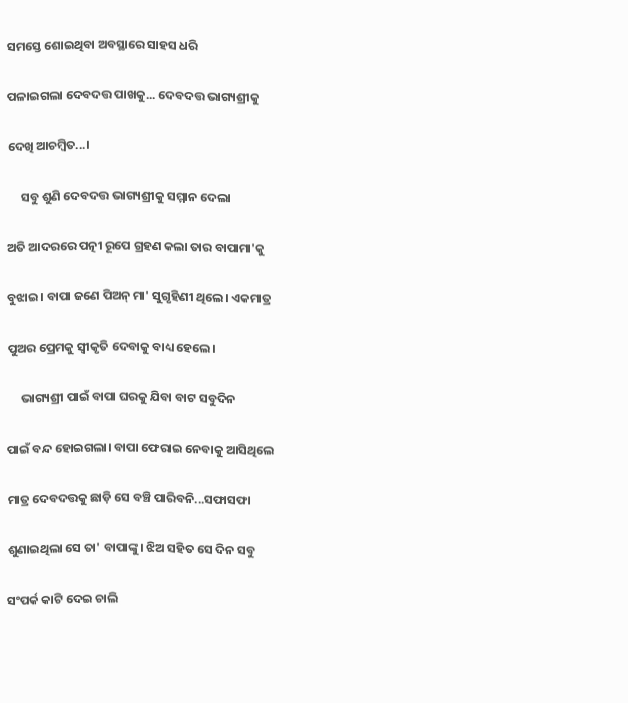ସମସ୍ତେ ଶୋଇଥିବା ଅବସ୍ଥାରେ ସାହସ ଧରି

ପଳାଇଗଲା ଦେବଦତ୍ତ ପାଖକୁ... ଦେବଦତ୍ତ ଭାଗ୍ୟଶ୍ରୀକୁ

ଦେଖି ଆଚମ୍ବିତ...।

     ସବୁ ଶୁଣି ଦେବଦତ୍ତ ଭାଗ୍ୟଶ୍ରୀକୁ ସମ୍ମାନ ଦେଲା

ଅତି ଆଦରରେ ପତ୍ନୀ ରୂପେ ଗ୍ରହଣ କଲା ତାର ବାପାମା'କୁ

ବୁଝାଇ। ବାପା ଜଣେ ପିଅନ୍ ମା' ସୁଗୃହିଣୀ ଥିଲେ। ଏକମାତ୍ର

ପୁଅର ପ୍ରେମକୁ ସ୍ବୀକୃତି ଦେବାକୁ ବାଧ୍ୟ ହେଲେ।

     ଭାଗ୍ୟଶ୍ରୀ ପାଇଁ ବାପା ଘରକୁ ଯିବା ବାଟ ସବୁଦିନ

ପାଇଁ ବନ୍ଦ ହୋଇଗଲା। ବାପା ଫେରାଇ ନେବାକୁ ଆସିଥିଲେ

ମାତ୍ର ଦେବଦତ୍ତକୁ ଛାଡ଼ି ସେ ବଞ୍ଚି ପାରିବନି...ସଫାସଫା

ଶୁଣାଇଥିଲା ସେ ତା' ବାପାଙ୍କୁ। ଝିଅ ସହିତ ସେ ଦିନ ସବୁ

ସଂପର୍କ କାଟି ଦେଇ ଚାଲି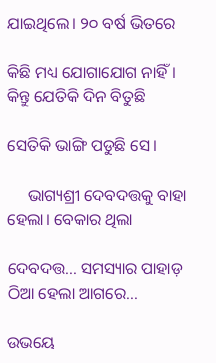ଯାଇଥିଲେ। ୨୦ ବର୍ଷ ଭିତରେ

କିଛି ମଧ୍ୟ ଯୋଗାଯୋଗ ନାହିଁ। କିନ୍ତୁ ଯେତିକି ଦିନ ବିତୁଛି

ସେତିକି ଭାଙ୍ଗି ପଡୁଛି ସେ।

     ଭାଗ୍ୟଶ୍ରୀ ଦେବଦତ୍ତକୁ ବାହା ହେଲା। ବେକାର ଥିଲା

ଦେବଦତ୍ତ... ସମସ୍ୟାର ପାହାଡ଼ ଠିଆ ହେଲା ଆଗରେ...

ଉଭୟେ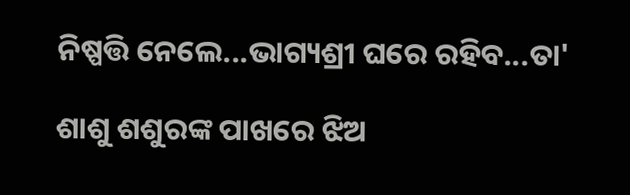ନିଷ୍ପତ୍ତି ନେଲେ...ଭାଗ୍ୟଶ୍ରୀ ଘରେ ରହିବ...ତା'

ଶାଶୁ ଶଶୁରଙ୍କ ପାଖରେ ଝିଅ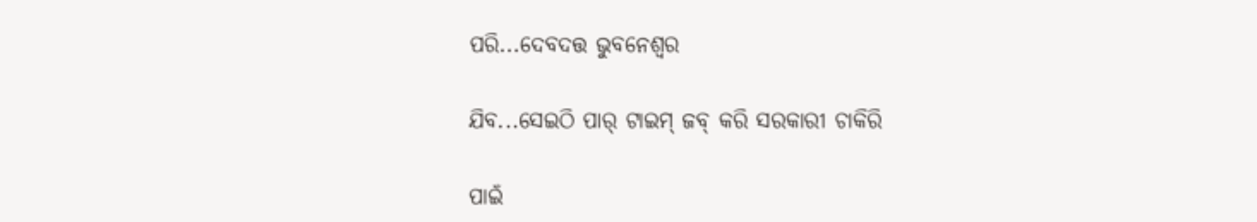ପରି...ଦେବଦତ୍ତ ଭୁବନେଶ୍ୱର

ଯିବ...ସେଇଠି ପାର୍ ଟାଇମ୍ ଜବ୍ କରି ସରକାରୀ ଚାକିରି

ପାଇଁ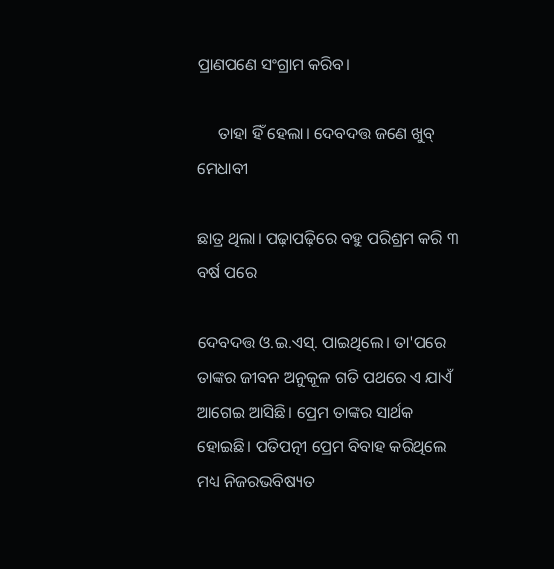ପ୍ରାଣପଣେ ସଂଗ୍ରାମ କରିବ।

     ତାହା ହିଁ ହେଲା। ଦେବଦତ୍ତ ଜଣେ ଖୁବ୍ ମେଧାବୀ

ଛାତ୍ର ଥିଲା। ପଢ଼ାପଢ଼ିରେ ବହୁ ପରିଶ୍ରମ କରି ୩ ବର୍ଷ ପରେ

ଦେବଦତ୍ତ ଓ.ଇ.ଏସ୍. ପାଇଥିଲେ। ତା'ପରେ ତାଙ୍କର ଜୀବନ ଅନୁକୂଳ ଗତି ପଥରେ ଏ ଯାଏଁ ଆଗେଇ ଆସିଛି। ପ୍ରେମ ତାଙ୍କର ସାର୍ଥକ ହୋଇଛି। ପତିପତ୍ନୀ ପ୍ରେମ ବିବାହ କରିଥିଲେ ମଧ୍ୟ ନିଜରଭବିଷ୍ୟତ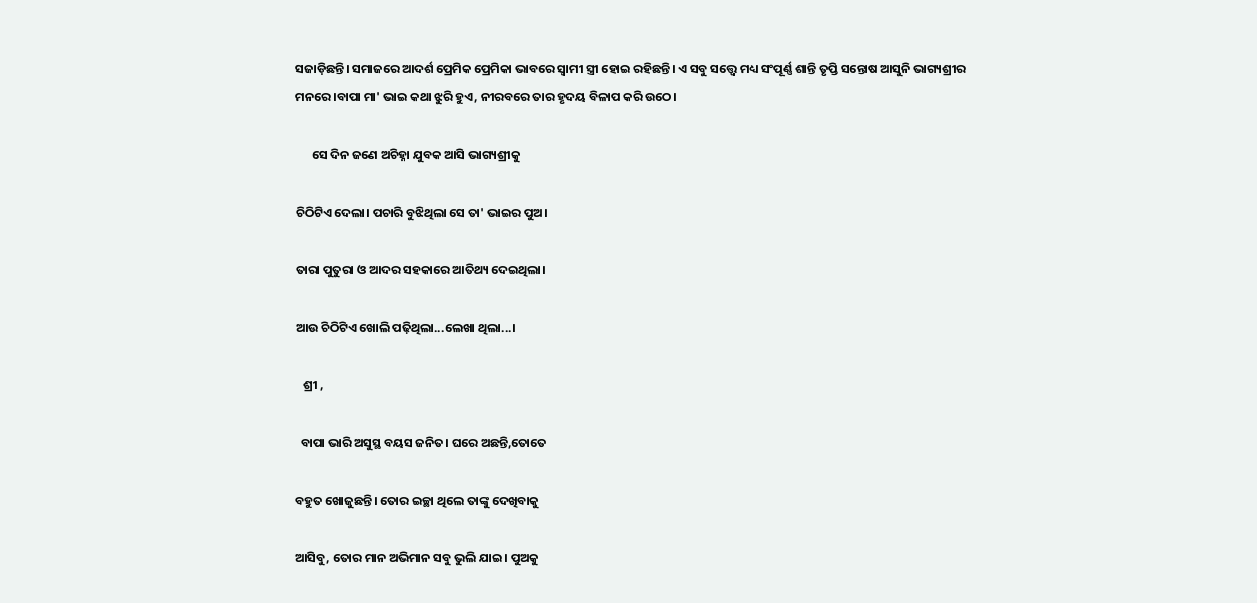ସଜାଡ଼ିଛନ୍ତି। ସମାଜରେ ଆଦର୍ଶ ପ୍ରେମିକ ପ୍ରେମିକା ଭାବରେ ସ୍ଵାମୀ ସ୍ତ୍ରୀ ହୋଇ ରହିଛନ୍ତି। ଏ ସବୁ ସତ୍ତ୍ୱେ ମଧ୍ୟ ସଂପୂର୍ଣ୍ଣ ଶାନ୍ତି ତୃପ୍ତି ସନ୍ତୋଷ ଆସୁନି ଭାଗ୍ୟଶ୍ରୀର ମନରେ।ବାପା ମା' ଭାଇ କଥା ଝୁରି ହୁଏ, ନୀରବରେ ତାର ହୃଦୟ ବିଳାପ କରି ଉଠେ।

      ସେ ଦିନ ଜଣେ ଅଚିହ୍ନା ଯୁବକ ଆସି ଭାଗ୍ୟଶ୍ରୀକୁ

ଚିଠିଟିଏ ଦେଲା। ପଚାରି ବୁଝିଥିଲା ସେ ତା' ଭାଇର ପୁଅ।

ତାରା ପୁତୁରା ଓ ଆଦର ସହକାରେ ଆତିଥ୍ୟ ଦେଇଥିଲା।

ଆଉ ଚିଠିଟିଏ ଖୋଲି ପଢ଼ିଥିଲା...ଲେଖା ଥିଲା...।

   ଶ୍ରୀ ,

  ବାପା ଭାରି ଅସୁସ୍ଥ ବୟସ ଜନିତ। ଘରେ ଅଛନ୍ତି,ତୋତେ

ବହୁତ ଖୋଜୁଛନ୍ତି। ତୋର ଇଚ୍ଛା ଥିଲେ ତାଙ୍କୁ ଦେଖିବାକୁ

ଆସିବୁ, ତୋର ମାନ ଅଭିମାନ ସବୁ ଭୁଲି ଯାଇ। ପୁଅକୁ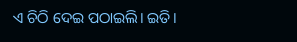ଏ ଚିଠି ଦେଇ ପଠାଇଲି। ଇତି।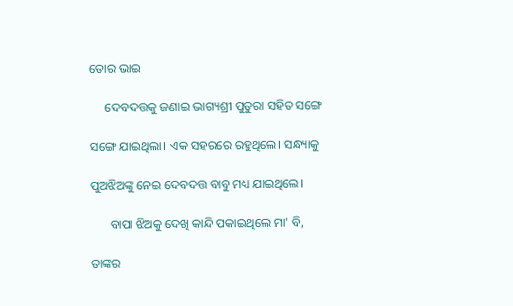ତୋର ଭାଇ

     ଦେବଦତ୍ତକୁ ଜଣାଇ ଭାଗ୍ୟଶ୍ରୀ ପୁତୁରା ସହିତ ସଙ୍ଗେ

ସଙ୍ଗେ ଯାଇଥିଲା। ଏକ ସହରରେ ରହୁଥିଲେ। ସନ୍ଧ୍ୟାକୁ

ପୁଅଝିଅଙ୍କୁ ନେଇ ଦେବଦତ୍ତ ବାବୁ ମଧ୍ୟ ଯାଇଥିଲେ।

      ବାପା ଝିଅକୁ ଦେଖି କାନ୍ଦି ପକାଇଥିଲେ ମା' ବି,

ତାଙ୍କର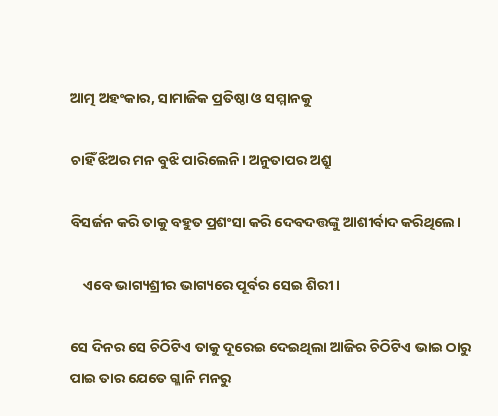ଆତ୍ମ ଅହଂକାର, ସାମାଜିକ ପ୍ରତିଷ୍ଠା ଓ ସମ୍ମାନକୁ

ଚାହିଁ ଝିଅର ମନ ବୁଝି ପାରିଲେନି। ଅନୁତାପର ଅଶ୍ରୁ

ବିସର୍ଜନ କରି ତାକୁ ବହୁତ ପ୍ରଶଂସା କରି ଦେବଦତ୍ତଙ୍କୁ ଆଶୀର୍ବାଦ କରିଥିଲେ।

    ଏବେ ଭାଗ୍ୟଶ୍ରୀର ଭାଗ୍ୟରେ ପୂର୍ବର ସେଇ ଶିରୀ।

ସେ ଦିନର ସେ ଚିଠିଟିଏ ତାକୁ ଦୂରେଇ ଦେଇଥିଲା ଆଜିର ଚିଠିଟିଏ ଭାଇ ଠାରୁ ପାଇ ତାର ଯେତେ ଗ୍ଳାନି ମନରୁ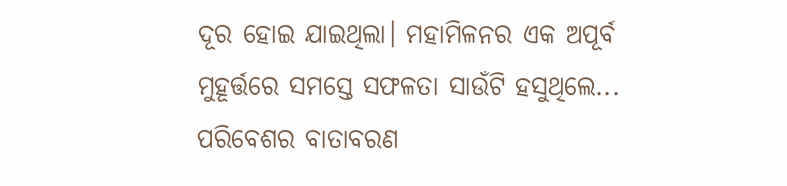ଦୂର ହୋଇ ଯାଇଥିଲା। ମହାମିଳନର ଏକ ଅପୂର୍ବ ମୁହୂର୍ତ୍ତରେ ସମସ୍ତେ ସଫଳତା ସାଉଁଟି ହସୁଥିଲେ... ପରିବେଶର ବାତାବରଣ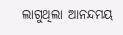ଲାଗୁଥିଲା ଆନନ୍ଦମୟ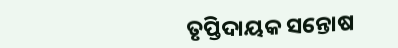ତୃପ୍ତିଦାୟକ ସନ୍ତୋଷ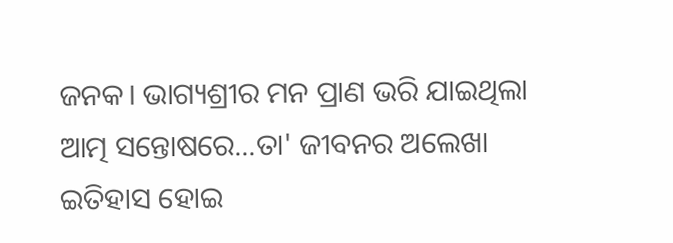ଜନକ। ଭାଗ୍ୟଶ୍ରୀର ମନ ପ୍ରାଣ ଭରି ଯାଇଥିଲା ଆତ୍ମ ସନ୍ତୋଷରେ...ତା' ଜୀବନର ଅଲେଖା ଇତିହାସ ହୋଇ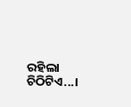ରହିଲା ଚିଠିଟିଏ...।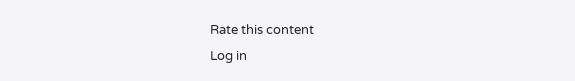Rate this content
Log in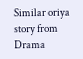Similar oriya story from Drama